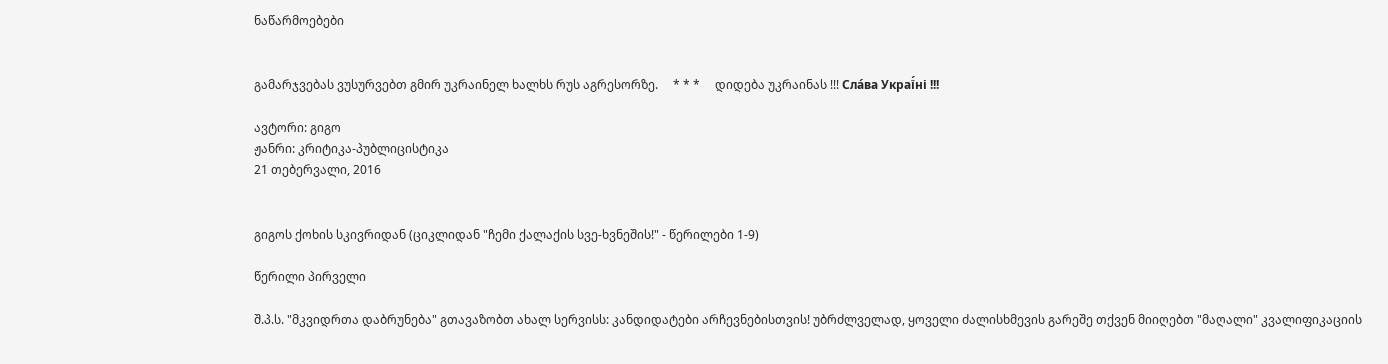ნაწარმოებები


გამარჯვებას ვუსურვებთ გმირ უკრაინელ ხალხს რუს აგრესორზე.     * * *     დიდება უკრაინას !!! Сла́ва Украї́ні !!!

ავტორი: გიგო
ჟანრი: კრიტიკა-პუბლიცისტიკა
21 თებერვალი, 2016


გიგოს ქოხის სკივრიდან (ციკლიდან "ჩემი ქალაქის სვე-ხვნეშის!" - წერილები 1-9)

წერილი პირველი

შ.პ.ს. "მკვიდრთა დაბრუნება" გთავაზობთ ახალ სერვისს: კანდიდატები არჩევნებისთვის! უბრძლველად, ყოველი ძალისხმევის გარეშე თქვენ მიიღებთ "მაღალი" კვალიფიკაციის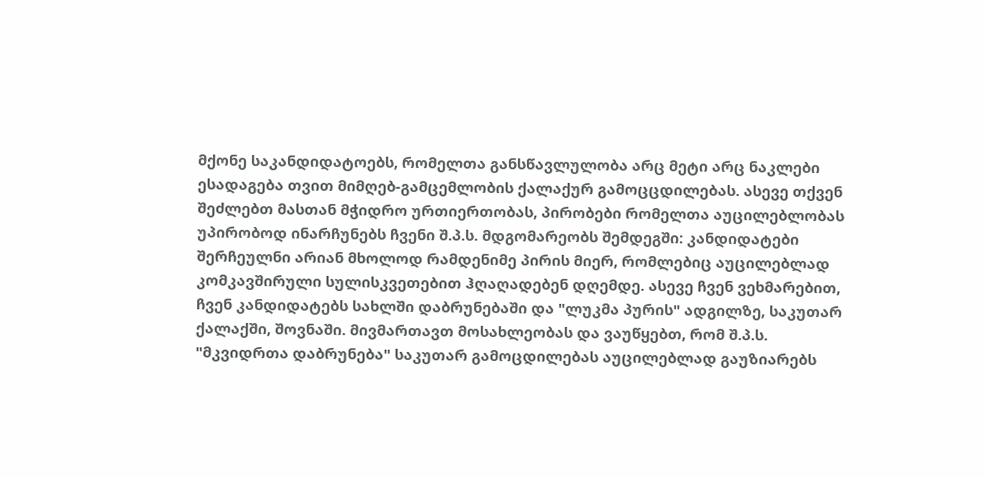მქონე საკანდიდატოებს, რომელთა განსწავლულობა არც მეტი არც ნაკლები ესადაგება თვით მიმღებ-გამცემლობის ქალაქურ გამოცცდილებას. ასევე თქვენ შეძლებთ მასთან მჭიდრო ურთიერთობას, პირობები რომელთა აუცილებლობას უპირობოდ ინარჩუნებს ჩვენი შ.პ.ს. მდგომარეობს შემდეგში: კანდიდატები შერჩეულნი არიან მხოლოდ რამდენიმე პირის მიერ, რომლებიც აუცილებლად კომკავშირული სულისკვეთებით ჰღაღადებენ დღემდე. ასევე ჩვენ ვეხმარებით, ჩვენ კანდიდატებს სახლში დაბრუნებაში და "ლუკმა პურის" ადგილზე, საკუთარ ქალაქში, შოვნაში. მივმართავთ მოსახლეობას და ვაუწყებთ, რომ შ.პ.ს. "მკვიდრთა დაბრუნება" საკუთარ გამოცდილებას აუცილებლად გაუზიარებს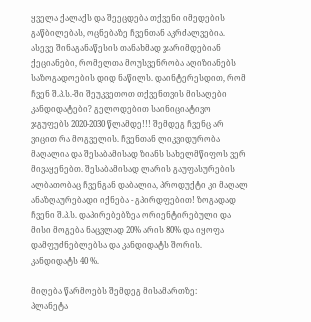ყველა ქალაქს და შეეცდება თქვენი იმედების გაწბილებას, ოცნებაზე ჩვენთან აკრძალვებია. ასევე შინაგანაწესის თანახმად ჯარიმდებიან ქეციანები, რომელთა მოუსვენრობა აღიზიანებს საზოგადოების დიდ ნაწილს. დაინტერესდით, რომ ჩვენ შ.პ.ს.-ში შეუკვეთოთ თქვენთვის მისაღები კანდიდატები? გელოდებით საინიციატივო ჯგუფებს 2020-2030 წლამდე!!! შემდეგ ჩვენც არ ვიცით რა მოგველის. ჩვენთან ლიკვიდურობა მაღალია და შესაბამისად ზიანს სახელმწიფოს ვერ მივაყენებთ. შესაბამისად ლარის გაუფასურების ალბათობაც ჩვენგან დაბალია, პროდუქტი კი მაღალ ანაზღაურებადი იქნება - გპირდფებით! ზოგადად ჩვენი შ.პ.ს. დაპირებებზეა ორიენტირებული და მისი მოგება ნაცვლად 20% არის 80% და იყოფა დამფუძნებლებსა და კანდიდატს შორის. კანდიდატს 40 %.

მიღება წარმოებს შემდეგ მისამართზე:
პლანეტა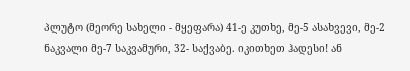პლუტო (მეორე სახელი - მყეფარა) 41-ე კუთხე, მე-5 ასახვევი, მე-2 ნაკვალი მე-7 საკვამური, 32- საქვაბე. იკითხეთ ჰადესი! ან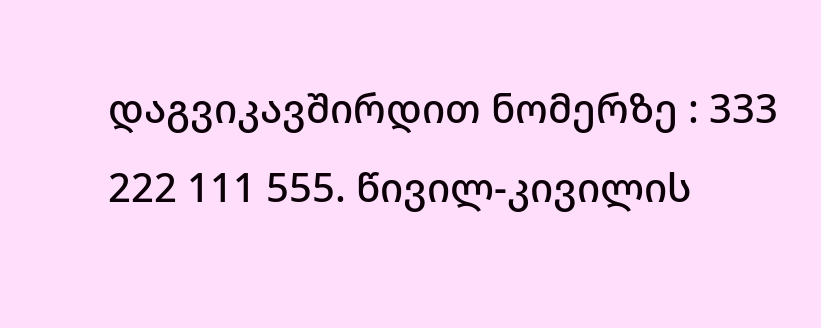დაგვიკავშირდით ნომერზე : 333 222 111 555. წივილ-კივილის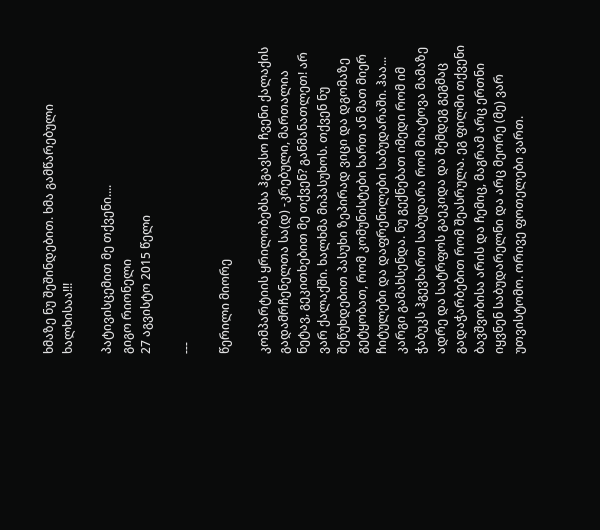ხმაზე ნუ შეშინდებით. ხმა გამწარებული ხალხისაა!!!

პატივისცემით მე თქვენი....
გიგო რიონელი
27 აგვისტო 2015 წელი

---

წერილი მიორე

კომპარტიის ყრილობებსა ჰგავსო ჩვენი ქალაქის გადამრჩენელთა სა(დ) -კრებული, მართალია ნეტავ, გეკითხებით მე თქვენ? განმანათლეთ! არ ვარ ქალაქში. ხალხმა მიპასუხოს. თქვენ ნუ შეწუხდებით პასუხი ზეპირად ვიცი და დგომაზე გეტყობათ, რომ კომუნისტები ხართ ან მათ მიერ ჩიტულები და დაფრენილები საბუდარაში. ჰაა... კარგი გამახსენდა. ნუ გექნებათ იმედი რომ იმ ჭაბუკს ჰგევხართ საბუდარა რომ მიატოვა მამაზე ადრე და სატრფოს გაეკიდა და შემდეგ გეგმაც გადაჭარბებით რომ შეასრულა. ეგ ფილმი თქვენი ბავშვობისა არის და ჩემიც, მაგრამ არც ერთნი იყვნენ საბუდარელნი და არც მეორე (მე) ვარ უთვისტომო. ორივე ფოთელები ვართ.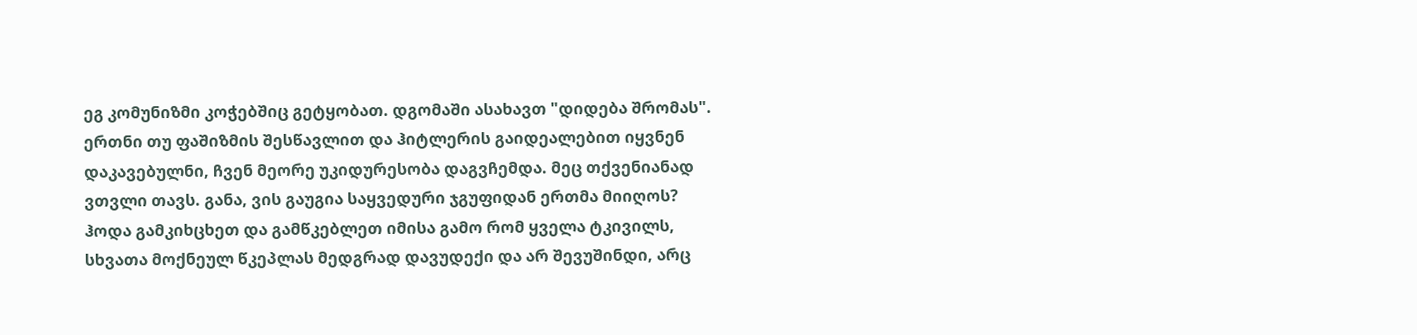ეგ კომუნიზმი კოჭებშიც გეტყობათ. დგომაში ასახავთ "დიდება შრომას". ერთნი თუ ფაშიზმის შესწავლით და ჰიტლერის გაიდეალებით იყვნენ დაკავებულნი, ჩვენ მეორე უკიდურესობა დაგვჩემდა. მეც თქვენიანად ვთვლი თავს. განა, ვის გაუგია საყვედური ჯგუფიდან ერთმა მიიღოს? ჰოდა გამკიხცხეთ და გამწკებლეთ იმისა გამო რომ ყველა ტკივილს, სხვათა მოქნეულ წკეპლას მედგრად დავუდექი და არ შევუშინდი, არც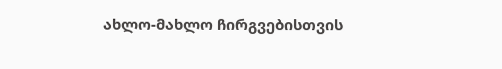ახლო-მახლო ჩირგვებისთვის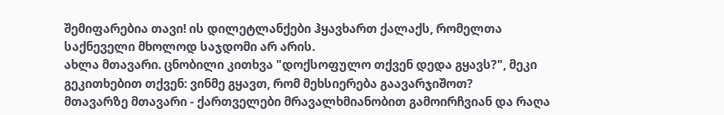შემიფარებია თავი! ის დილეტლანქები ჰყავხართ ქალაქს, რომელთა საქნეველი მხოლოდ საჯდომი არ არის.
ახლა მთავარი. ცნობილი კითხვა "დოქსოფულო თქვენ დედა გყავს?", მეკი გეკითხებით თქვენ: ვინმე გყავთ, რომ მეხსიერება გაავარჯიშოთ?
მთავარზე მთავარი - ქართველები მრავალხმიანობით გამოირჩვიან და რაღა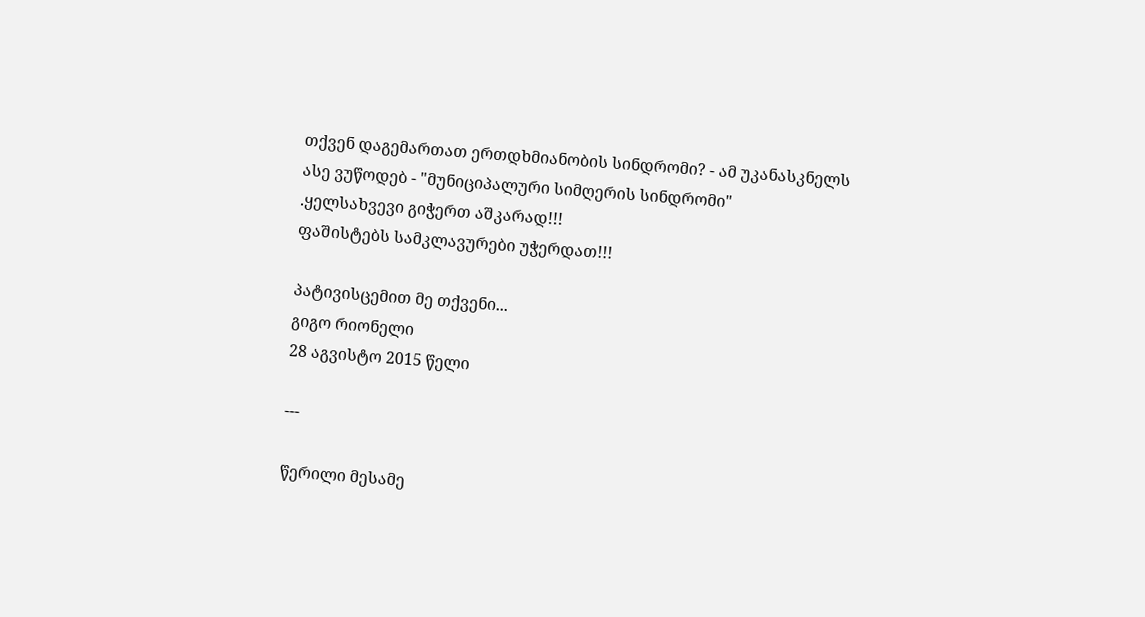თქვენ დაგემართათ ერთდხმიანობის სინდრომი? - ამ უკანასკნელს ასე ვუწოდებ - "მუნიციპალური სიმღერის სინდრომი"
.ყელსახვევი გიჭერთ აშკარად!!!
ფაშისტებს სამკლავურები უჭერდათ!!!

პატივისცემით მე თქვენი...
გიგო რიონელი
28 აგვისტო 2015 წელი

---

წერილი მესამე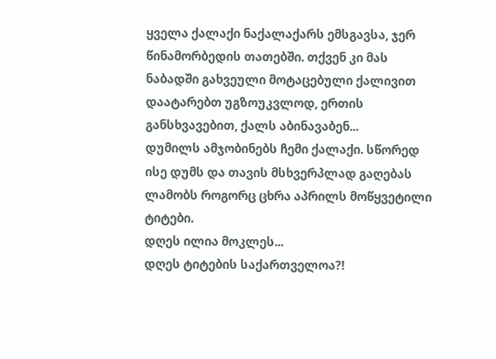ყველა ქალაქი ნაქალაქარს ემსგავსა, ჯერ წინამორბედის თათებში. თქვენ კი მას ნაბადში გახვეული მოტაცებული ქალივით დაატარებთ უგზოუკვლოდ, ერთის განსხვავებით, ქალს აბინავაბენ...
დუმილს ამჯობინებს ჩემი ქალაქი. სწორედ ისე დუმს და თავის მსხვერპლად გაღებას ლამობს როგორც ცხრა აპრილს მოწყვეტილი ტიტები.
დღეს ილია მოკლეს...
დღეს ტიტების საქართველოა?!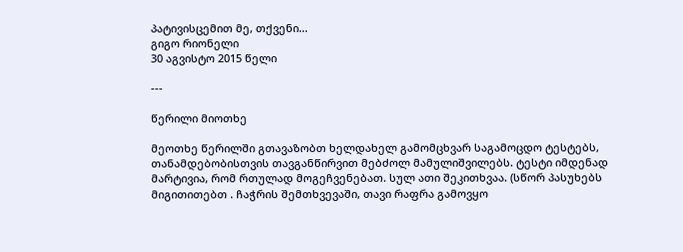პატივისცემით მე, თქვენი...
გიგო რიონელი
30 აგვისტო 2015 წელი

---

წერილი მიოთხე

მეოთხე წერილში გთავაზობთ ხელდახელ გამომცხვარ საგამოცდო ტესტებს, თანამდებობისთვის თავგანწირვით მებძოლ მამულიშვილებს. ტესტი იმდენად მარტივია, რომ რთულად მოგეჩვენებათ. სულ ათი შეკითხვაა. (სწორ პასუხებს მიგითითებთ . ჩაჭრის შემთხვევაში, თავი რაფრა გამოვყო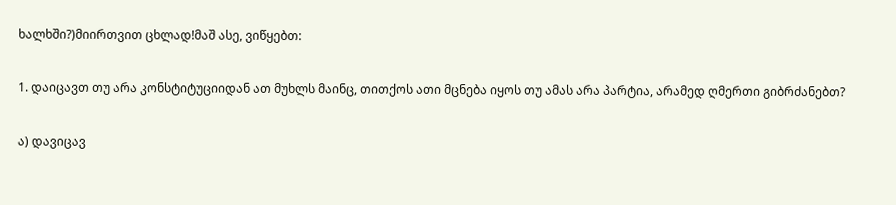ხალხში?)მიირთვით ცხლად!მაშ ასე, ვიწყებთ:

1. დაიცავთ თუ არა კონსტიტუციიდან ათ მუხლს მაინც, თითქოს ათი მცნება იყოს თუ ამას არა პარტია, არამედ ღმერთი გიბრძანებთ?

ა) დავიცავ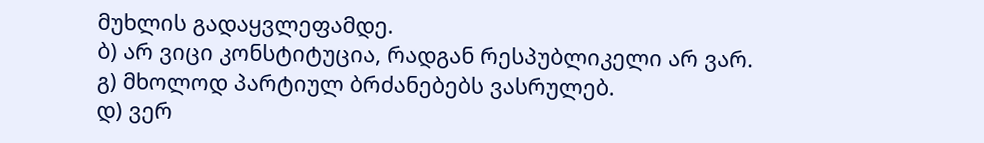მუხლის გადაყვლეფამდე.
ბ) არ ვიცი კონსტიტუცია, რადგან რესპუბლიკელი არ ვარ.
გ) მხოლოდ პარტიულ ბრძანებებს ვასრულებ.
დ) ვერ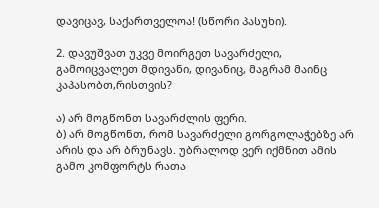დავიცავ, საქართველოა! (სწორი პასუხი).

2. დავუშვათ უკვე მოირგეთ სავარძელი, გამოიცვალეთ მდივანი, დივანიც, მაგრამ მაინც კაპასობთ,რისთვის?

ა) არ მოგწონთ სავარძლის ფერი.
ბ) არ მოგწონთ, რომ სავარძელი გორგოლაჭებზე არ არის და არ ბრუნავს. უბრალოდ ვერ იქმნით ამის გამო კომფორტს რათა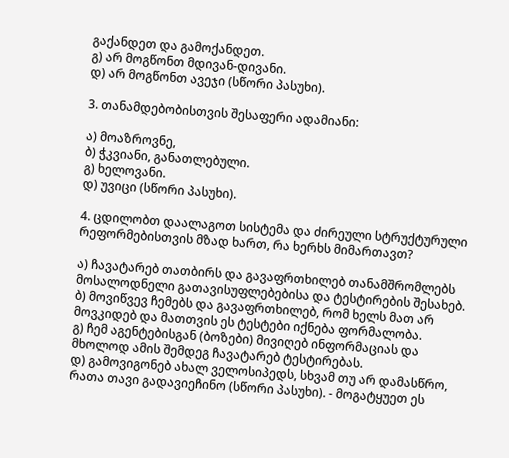გაქანდეთ და გამოქანდეთ.
გ) არ მოგწონთ მდივან-დივანი.
დ) არ მოგწონთ ავეჯი (სწორი პასუხი).

3. თანამდებობისთვის შესაფერი ადამიანი:

ა) მოაზროვნე,
ბ) ჭკვიანი, განათლებული.
გ) ხელოვანი.
დ) უვიცი (სწორი პასუხი).

4. ცდილობთ დაალაგოთ სისტემა და ძირეული სტრუქტურული რეფორმებისთვის მზად ხართ, რა ხერხს მიმართავთ?

ა) ჩავატარებ თათბირს და გავაფრთხილებ თანამშრომლებს მოსალოდნელი გათავისუფლებებისა და ტესტირების შესახებ.
ბ) მოვიწვევ ჩემებს და გავაფრთხილებ, რომ ხელს მათ არ მოვკიდებ და მათთვის ეს ტესტები იქნება ფორმალობა.
გ) ჩემ აგენტებისგან (ბოზები) მივიღებ ინფორმაციას და მხოლოდ ამის შემდეგ ჩავატარებ ტესტირებას.
დ) გამოვიგონებ ახალ ველოსიპედს, სხვამ თუ არ დამასწრო, რათა თავი გადავიეჩინო (სწორი პასუხი). - მოგატყუეთ ეს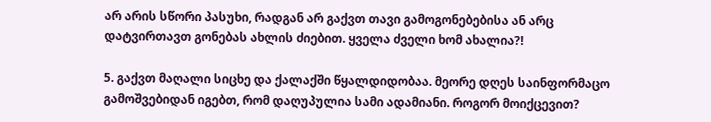არ არის სწორი პასუხი, რადგან არ გაქვთ თავი გამოგონებებისა ან არც დატვირთავთ გონებას ახლის ძიებით. ყველა ძველი ხომ ახალია?!

5. გაქვთ მაღალი სიცხე და ქალაქში წყალდიდობაა. მეორე დღეს საინფორმაცო გამოშვებიდან იგებთ, რომ დაღუპულია სამი ადამიანი. როგორ მოიქცევით?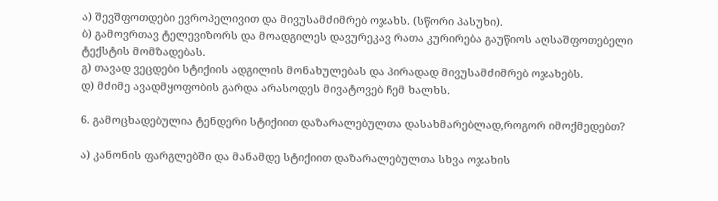ა) შევშფოთდები ევროპელივით და მივუსამძიმრებ ოჯახს. (სწორი პასუხი).
ბ) გამოვრთავ ტელევიზორს და მოადგილეს დავურეკავ რათა კურირება გაუწიოს აღსაშფოთებელი ტექსტის მომზადებას.
გ) თავად ვეცდები სტიქიის ადგილის მონახულებას და პირადად მივუსამძიმრებ ოჯახებს.
დ) მძიმე ავადმყოფობის გარდა არასოდეს მივატოვებ ჩემ ხალხს.

6. გამოცხადებულია ტენდერი სტიქიით დაზარალებულთა დასახმარებლად,როგორ იმოქმედებთ?

ა) კანონის ფარგლებში და მანამდე სტიქიით დაზარალებულთა სხვა ოჯახის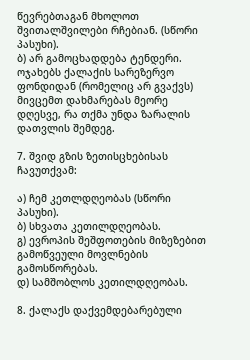წევრებთაგან მხოლოთ შვითალშვილები რჩებიან. (სწორი პასუხი).
ბ) არ გამოცხადდება ტენდერი. ოჯახებს ქალაქის სარეზერვო ფონდიდან (რომელიც არ გვაქვს) მივცემთ დახმარებას მეორე დღესვე, რა თქმა უნდა ზარალის დათვლის შემდეგ.

7. შვიდ გზის ზეთისცხებისას ჩავუთქვამ:

ა) ჩემ კეთლდღეობას (სწორი პასუხი).
ბ) სხვათა კეთილდღეობას.
გ) ევროპის შეშფოთების მიზეზებით გამოწვეული მოვლნების გამოსწორებას.
დ) სამშობლოს კეთილდღეობას.

8. ქალაქს დაქვემდებარებული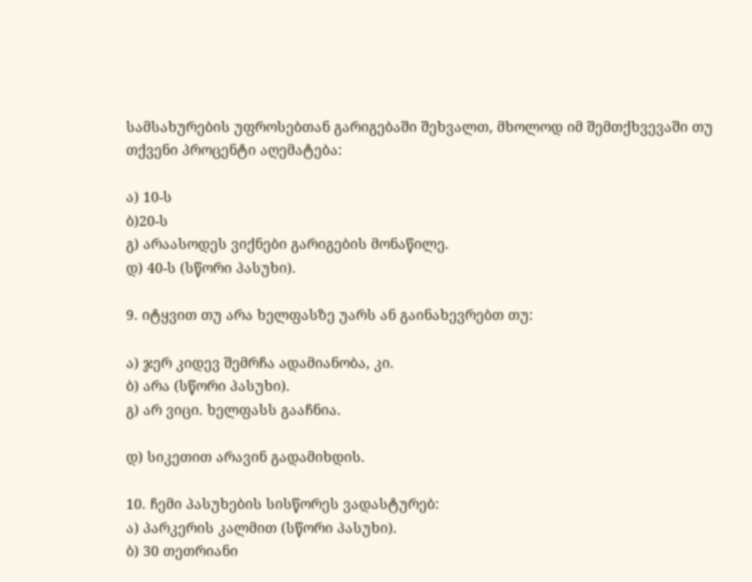სამსახურების უფროსებთან გარიგებაში შეხვალთ, მხოლოდ იმ შემთქხვევაში თუ თქვენი პროცენტი აღემატება:

ა) 10-ს
ბ)20-ს
გ) არაასოდეს ვიქნები გარიგების მონაწილე.
დ) 40-ს (სწორი პასუხი).

9. იტყვით თუ არა ხელფასზე უარს ან გაინახევრებთ თუ:

ა) ჯერ კიდევ შემრჩა ადამიანობა, კი.
ბ) არა (სწორი პასუხი).
გ) არ ვიცი. ხელფასს გააჩნია.

დ) სიკეთით არავინ გადამიხდის.

10. ჩემი პასუხების სისწორეს ვადასტურებ:
ა) პარკერის კალმით (სწორი პასუხი).
ბ) 30 თეთრიანი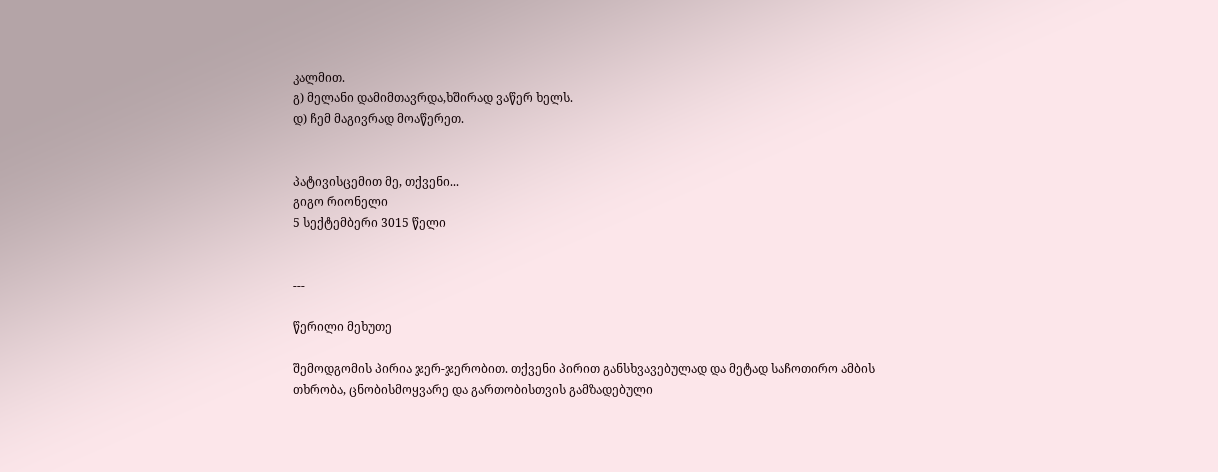კალმით.
გ) მელანი დამიმთავრდა,ხშირად ვაწერ ხელს.
დ) ჩემ მაგივრად მოაწერეთ.


პატივისცემით მე, თქვენი...
გიგო რიონელი
5 სექტემბერი 3015 წელი


---

წერილი მეხუთე

შემოდგომის პირია ჯერ-ჯერობით. თქვენი პირით განსხვავებულად და მეტად საჩოთირო ამბის თხრობა, ცნობისმოყვარე და გართობისთვის გამზადებული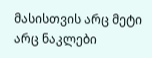მასისთვის არც მეტი არც ნაკლები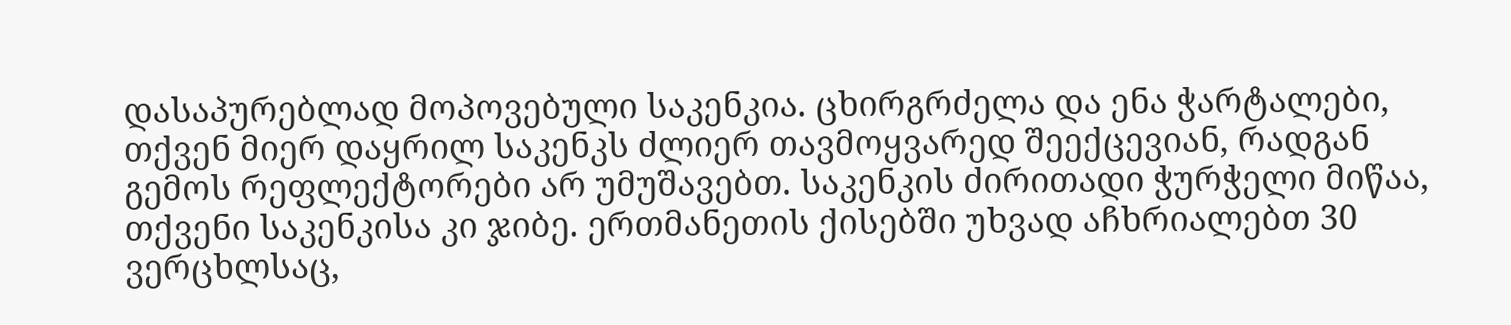დასაპურებლად მოპოვებული საკენკია. ცხირგრძელა და ენა ჭარტალები, თქვენ მიერ დაყრილ საკენკს ძლიერ თავმოყვარედ შეექცევიან, რადგან გემოს რეფლექტორები არ უმუშავებთ. საკენკის ძირითადი ჭურჭელი მიწაა, თქვენი საკენკისა კი ჯიბე. ერთმანეთის ქისებში უხვად აჩხრიალებთ 30 ვერცხლსაც,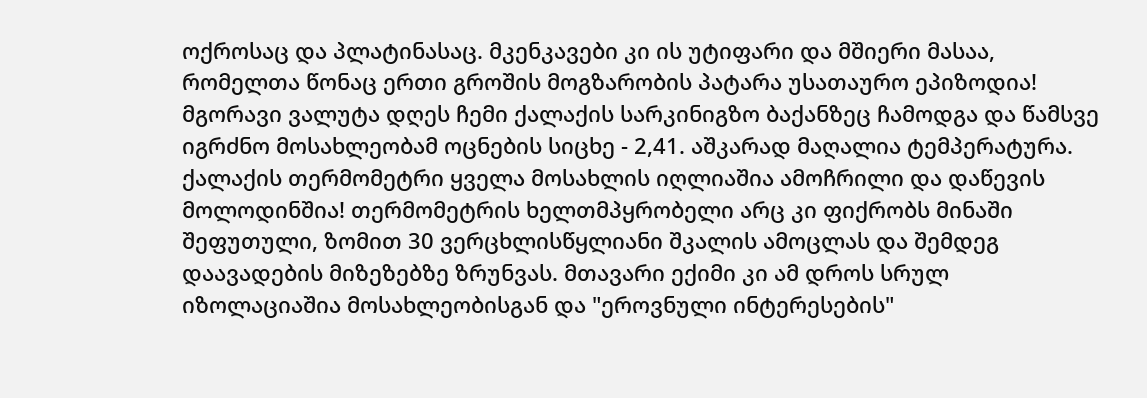ოქროსაც და პლატინასაც. მკენკავები კი ის უტიფარი და მშიერი მასაა, რომელთა წონაც ერთი გროშის მოგზარობის პატარა უსათაურო ეპიზოდია! მგორავი ვალუტა დღეს ჩემი ქალაქის სარკინიგზო ბაქანზეც ჩამოდგა და წამსვე იგრძნო მოსახლეობამ ოცნების სიცხე - 2,41. აშკარად მაღალია ტემპერატურა. ქალაქის თერმომეტრი ყველა მოსახლის იღლიაშია ამოჩრილი და დაწევის მოლოდინშია! თერმომეტრის ხელთმპყრობელი არც კი ფიქრობს მინაში შეფუთული, ზომით 30 ვერცხლისწყლიანი შკალის ამოცლას და შემდეგ დაავადების მიზეზებზე ზრუნვას. მთავარი ექიმი კი ამ დროს სრულ იზოლაციაშია მოსახლეობისგან და "ეროვნული ინტერესების"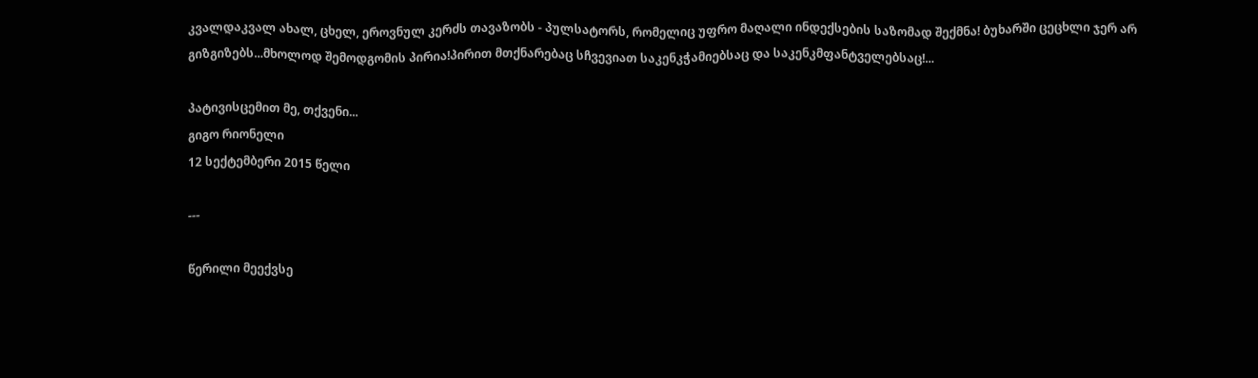კვალდაკვალ ახალ, ცხელ, ეროვნულ კერძს თავაზობს - პულსატორს, რომელიც უფრო მაღალი ინდექსების საზომად შექმნა! ბუხარში ცეცხლი ჯერ არ გიზგიზებს...მხოლოდ შემოდგომის პირია!პირით მთქნარებაც სჩვევიათ საკენკჭამიებსაც და საკენკმფანტველებსაც!...

პატივისცემით მე, თქვენი...
გიგო რიონელი
12 სექტემბერი 2015 წელი

---

წერილი მეექვსე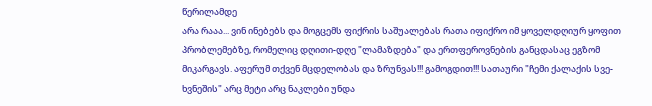წერილამდე
არა რააა... ვინ ინებებს და მოგცემს ფიქრის საშუალებას რათა იფიქრო იმ ყოველდღიურ ყოფით პრობლემებზე, რომელიც დღითი-დღე "ლამაზდება" და ერთფეროვნების განცდასაც ეგზომ მიკარგავს. აფერუმ თქვენ მცდელობას და ზრუნვას!!! გამოგდით!!! სათაური "ჩემი ქალაქის სვე-ხვნეშის" არც მეტი არც ნაკლები უნდა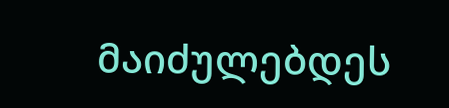მაიძულებდეს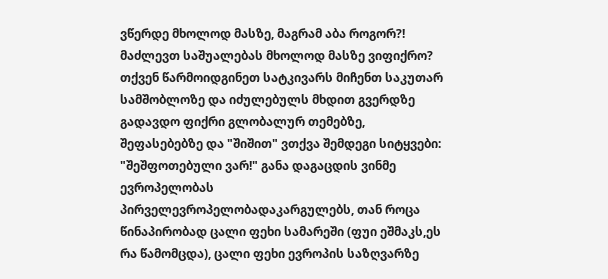ვწერდე მხოლოდ მასზე, მაგრამ აბა როგორ?! მაძლევთ საშუალებას მხოლოდ მასზე ვიფიქრო? თქვენ წარმოიდგინეთ სატკივარს მიჩენთ საკუთარ სამშობლოზე და იძულებულს მხდით გვერდზე გადავდო ფიქრი გლობალურ თემებზე, შეფასებებზე და "შიშით" ვთქვა შემდეგი სიტყვები: "შეშფოთებული ვარ!" განა დაგაცდის ვინმე ევროპელობას პირველევროპელობადაკარგულებს, თან როცა წინაპირობად ცალი ფეხი სამარეში (ფუი ეშმაკს,ეს რა წამომცდა), ცალი ფეხი ევროპის საზღვარზე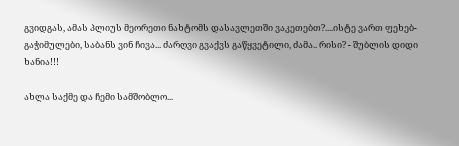გვიდგას, ამას პლიუს მეორეთი ნახტომს დასავლეთში ვაკეთებთ?....ისტე ვართ ფეხებ-გაჭიმულები, საბანს ვინ ჩივა... ძარღვი გვაქვს გაწყვეტილი, ძამა.. რისი? - შუბლის დიდი ხანია!!!

ახლა საქმე და ჩემი სამშობლო...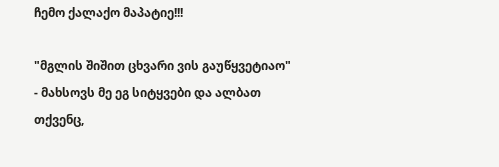ჩემო ქალაქო მაპატიე!!!

"მგლის შიშით ცხვარი ვის გაუწყვეტიაო" - მახსოვს მე ეგ სიტყვები და ალბათ თქვენც,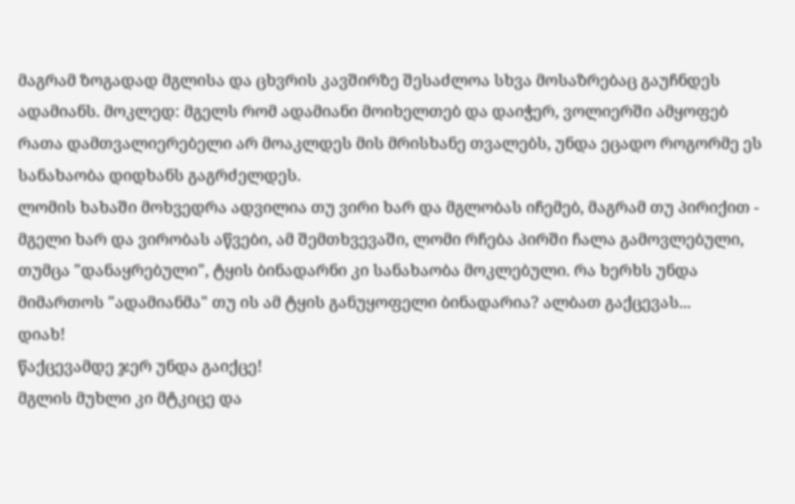მაგრამ ზოგადად მგლისა და ცხვრის კავშირზე შესაძლოა სხვა მოსაზრებაც გაუჩნდეს ადამიანს. მოკლედ: მგელს რომ ადამიანი მოიხელთებ და დაიჭერ, ვოლიერში ამყოფებ რათა დამთვალიერებელი არ მოაკლდეს მის მრისხანე თვალებს, უნდა ეცადო როგორმე ეს სანახაობა დიდხანს გაგრძელდეს.
ლომის ხახაში მოხვედრა ადვილია თუ ვირი ხარ და მგლობას იჩემებ, მაგრამ თუ პირიქით - მგელი ხარ და ვირობას აწვები, ამ შემთხვევაში, ლომი რჩება პირში ჩალა გამოვლებული, თუმცა "დანაყრებული", ტყის ბინადარნი კი სანახაობა მოკლებული. რა ხერხს უნდა მიმართოს "ადამიანმა" თუ ის ამ ტყის განუყოფელი ბინადარია? ალბათ გაქცევას...
დიახ!
წაქცევამდე ჯერ უნდა გაიქცე!
მგლის მუხლი კი მტკიცე და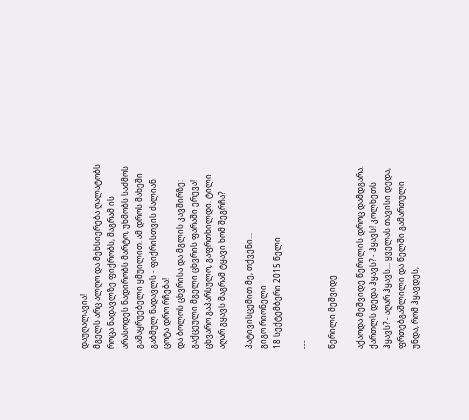დაუღალავია!
მგელს არც ალღო და მეხსიერება ღალატობს როცა ნადავლზე ფიქრობს, მაგრამ ის არასოდეს ნადირობს მარტო, უხმობს საძმოს გამაყრუებელი ყმუილით. ამ დროს მახეში გაბმულ ნადავლს - ფიქრისთვის ძალიან ცოტა დრო რჩება!
და ბოლოს ცხვრისა და მგლის კავშირზე: გაქცეული მგელი ცხვრის ფარაში ერევა!
ცხვარო გაპარსულო, გაფრთხილდი. ტილი აღარ გყავს მაგრამ ტყავი ხომ შეგრჩა?

პატივისცემით მე, თქვენი...
გიგო რიონელი
18 სექტემბერი 2015 წელი

---

წერილი მეშვიდე

აქაოდა მეშვიდე წერილის დროც დამდგარა.
ქართლს დედა ჰყავს? - ჰყავს! კოლხეთს ჰყავს? - აღარ ჰყავს... ყველას თავისი დედა, ფრთებგაშლილი და წელში გამართული უნდა, რომ ჰყავდეს,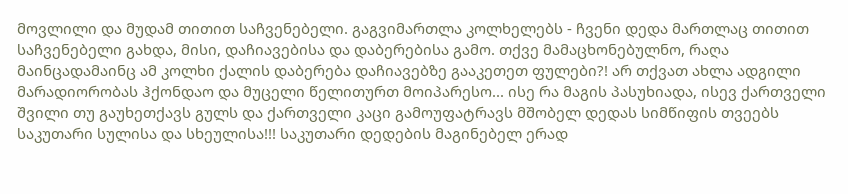მოვლილი და მუდამ თითით საჩვენებელი. გაგვიმართლა კოლხელებს - ჩვენი დედა მართლაც თითით საჩვენებელი გახდა, მისი, დაჩიავებისა და დაბერებისა გამო. თქვე მამაცხონებულნო, რაღა მაინცადამაინც ამ კოლხი ქალის დაბერება დაჩიავებზე გააკეთეთ ფულები?! არ თქვათ ახლა ადგილი მარადიორობას ჰქონდაო და მუცელი წელითურთ მოიპარესო... ისე რა მაგის პასუხიადა, ისევ ქართველი შვილი თუ გაუხეთქავს გულს და ქართველი კაცი გამოუფატრავს მშობელ დედას სიმწიფის თვეებს საკუთარი სულისა და სხეულისა!!! საკუთარი დედების მაგინებელ ერად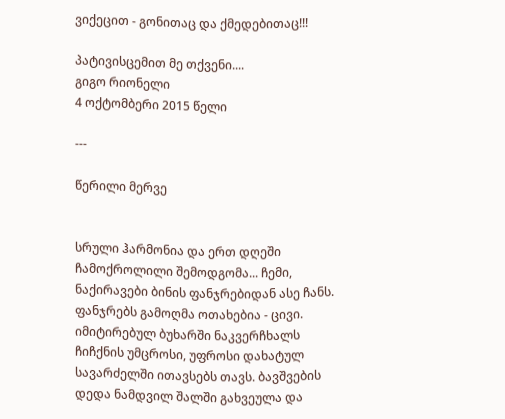ვიქეცით - გონითაც და ქმედებითაც!!!

პატივისცემით მე თქვენი....
გიგო რიონელი
4 ოქტომბერი 2015 წელი

---

წერილი მერვე


სრული ჰარმონია და ერთ დღეში ჩამოქროლილი შემოდგომა... ჩემი, ნაქირავები ბინის ფანჯრებიდან ასე ჩანს. ფანჯრებს გამოღმა ოთახებია - ცივი. იმიტირებულ ბუხარში ნაკვერჩხალს ჩიჩქნის უმცროსი, უფროსი დახატულ სავარძელში ითავსებს თავს. ბავშვების დედა ნამდვილ შალში გახვეულა და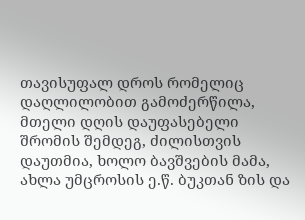თავისუფალ დროს რომელიც დაღლილობით გამოძერწილა, მთელი დღის დაუფასებელი შრომის შემდეგ, ძილისთვის დაუთმია, ხოლო ბავშვების მამა, ახლა უმცროსის ე.წ. ბუკთან ზის და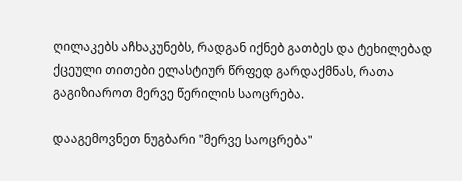ღილაკებს აჩხაკუნებს, რადგან იქნებ გათბეს და ტეხილებად ქცეული თითები ელასტიურ წრფედ გარდაქმნას, რათა გაგიზიაროთ მერვე წერილის საოცრება.

დააგემოვნეთ ნუგბარი "მერვე საოცრება"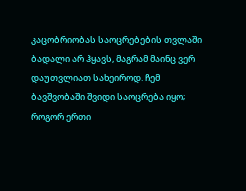კაცობრიობას საოცრებების თვლაში ბადალი არ ჰყავს, მაგრამ მაინც ვერ დაუთვლიათ სახეიროდ. ჩემ ბავშვობაში შვიდი საოცრება იყო; როგორ ერთი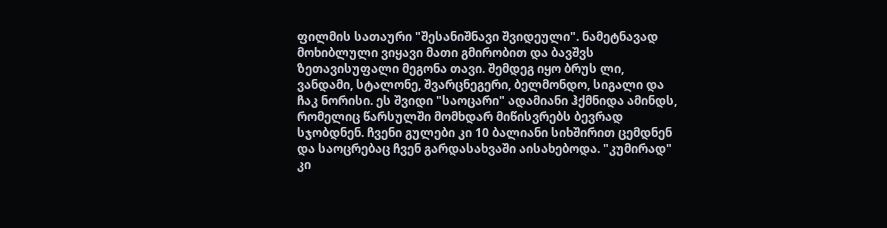ფილმის სათაური "შესანიშნავი შვიდეული". ნამეტნავად მოხიბლული ვიყავი მათი გმირობით და ბავშვს ზეთავისუფალი მეგონა თავი. შემდეგ იყო ბრუს ლი, ვანდამი, სტალონე, შვარცნეგერი, ბელმონდო, სიგალი და ჩაკ ნორისი. ეს შვიდი "საოცარი" ადამიანი ჰქმნიდა ამინდს, რომელიც წარსულში მომხდარ მიწისვრებს ბევრად სჯობდნენ. ჩვენი გულები კი 10 ბალიანი სიხშირით ცემდნენ და საოცრებაც ჩვენ გარდასახვაში აისახებოდა. "კუმირად" კი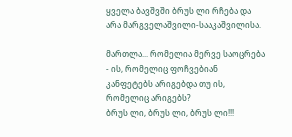ყველა ბავშვში ბრუს ლი რჩება და არა მარგველაშვილი-სააკაშვილისა.

მართლა... რომელია მერვე საოცრება - ის, რომელიც ფოჩვებიან კანფეტებს არიგებდა თუ ის, რომელიც არიგებს?
ბრუს ლი, ბრუს ლი, ბრუს ლი!!!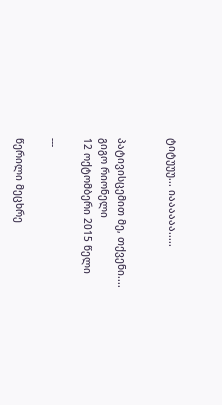ტიტუუუ... იაააააა.....


პატივისცემით მე, თქვენი....
გიგო რიონელი
12 ოქტომბერი 2015 წელი

---

წერილი მეცხრე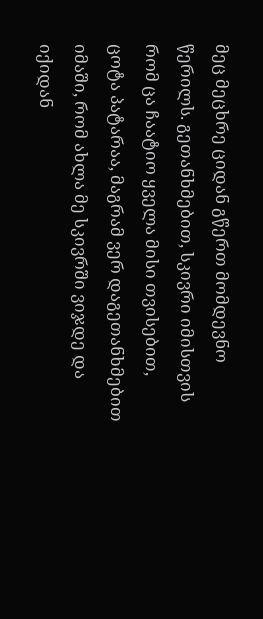მეც მეცხრე ციდან გწერთ მომდევნო წერილს. გეთანხმებით, სკივრი იმისთვის რომ ცა ჩაატიო ყველა მისი თვისებით, ცოტა პატარაა, მაგრამ ვერ დაგეთანხმებით იმაში, რომ ახლა მე სკივრში ვიჯდე და იქიდან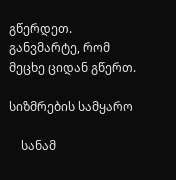გწერდეთ. განვმარტე, რომ მეცხე ციდან გწერთ.

სიზმრების სამყარო

    სანამ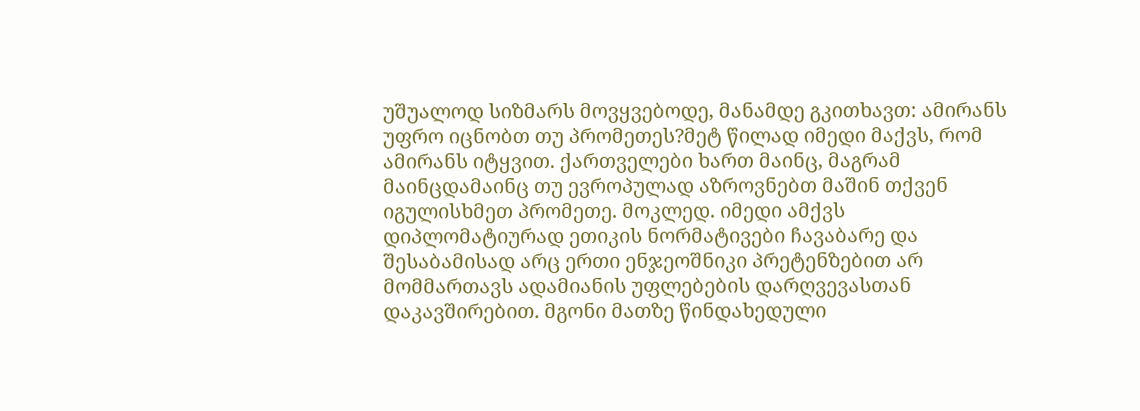უშუალოდ სიზმარს მოვყვებოდე, მანამდე გკითხავთ: ამირანს უფრო იცნობთ თუ პრომეთეს?მეტ წილად იმედი მაქვს, რომ ამირანს იტყვით. ქართველები ხართ მაინც, მაგრამ მაინცდამაინც თუ ევროპულად აზროვნებთ მაშინ თქვენ იგულისხმეთ პრომეთე. მოკლედ. იმედი ამქვს დიპლომატიურად ეთიკის ნორმატივები ჩავაბარე და შესაბამისად არც ერთი ენჯეოშნიკი პრეტენზებით არ მომმართავს ადამიანის უფლებების დარღვევასთან დაკავშირებით. მგონი მათზე წინდახედული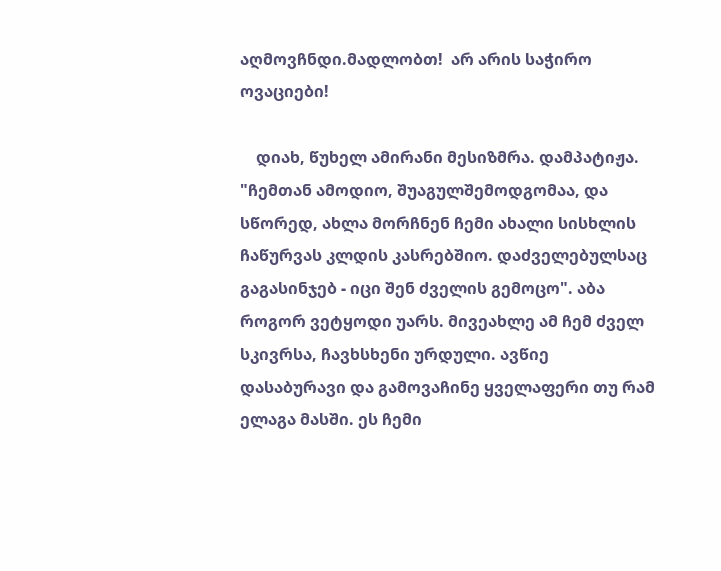აღმოვჩნდი.მადლობთ!  არ არის საჭირო ოვაციები!

    დიახ, წუხელ ამირანი მესიზმრა. დამპატიჟა. "ჩემთან ამოდიო, შუაგულშემოდგომაა, და სწორედ, ახლა მორჩნენ ჩემი ახალი სისხლის ჩაწურვას კლდის კასრებშიო. დაძველებულსაც გაგასინჯებ - იცი შენ ძველის გემოცო". აბა როგორ ვეტყოდი უარს. მივეახლე ამ ჩემ ძველ სკივრსა, ჩავხსხენი ურდული. ავწიე დასაბურავი და გამოვაჩინე ყველაფერი თუ რამ ელაგა მასში. ეს ჩემი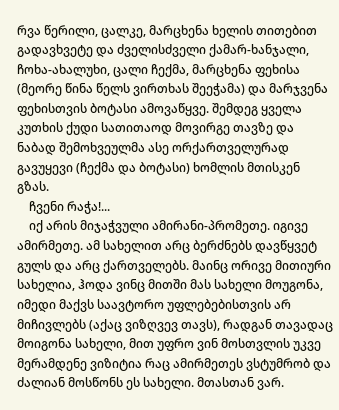რვა წერილი, ცალკე, მარცხენა ხელის თითებით გადავხვეტე და ძველისძველი ქამარ-ხანჯალი, ჩოხა-ახალუხი, ცალი ჩექმა, მარცხენა ფეხისა (მეორე წინა წელს ვირთხას შეეჭამა) და მარჯვენა ფეხისთვის ბოტასი ამოვაწყვე. შემდეგ ყველა კუთხის ქუდი სათითაოდ მოვირგე თავზე და ნაბად შემოხვეულმა ასე ორქართველურად გავუყევი (ჩექმა და ბოტასი) ხომლის მთისკენ გზას.
    ჩვენი რაჭა!...
    იქ არის მიჯაჭვული ამირანი-პრომეთე. იგივე ამირმეთე. ამ სახელით არც ბერძნებს დავწყვეტ გულს და არც ქართველებს. მაინც ორივე მითიური სახელია, ჰოდა ვინც მითში მას სახელი მოუგონა, იმედი მაქვს საავტორო უფლებებისთვის არ მიჩივლებს (აქაც ვიზღვევ თავს), რადგან თავადაც მოიგონა სახელი, მით უფრო ვინ მოსთვლის უკვე მერამდენე ვიზიტია რაც ამირმეთეს ვსტუმრობ და ძალიან მოსწონს ეს სახელი. მთასთან ვარ.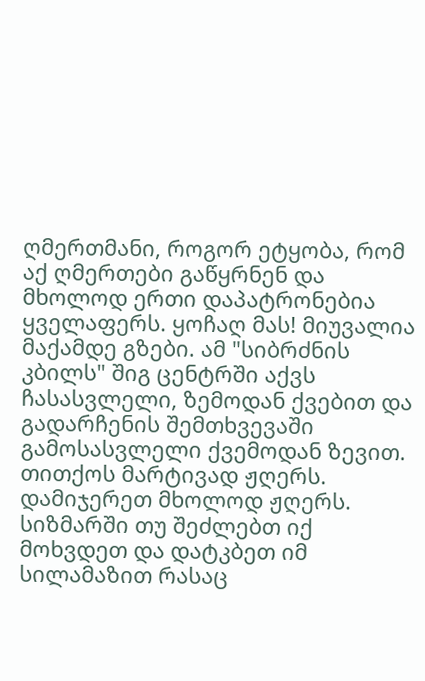ღმერთმანი, როგორ ეტყობა, რომ აქ ღმერთები გაწყრნენ და მხოლოდ ერთი დაპატრონებია ყველაფერს. ყოჩაღ მას! მიუვალია მაქამდე გზები. ამ "სიბრძნის კბილს" შიგ ცენტრში აქვს ჩასასვლელი, ზემოდან ქვებით და გადარჩენის შემთხვევაში გამოსასვლელი ქვემოდან ზევით. თითქოს მარტივად ჟღერს. დამიჯერეთ მხოლოდ ჟღერს. სიზმარში თუ შეძლებთ იქ მოხვდეთ და დატკბეთ იმ სილამაზით რასაც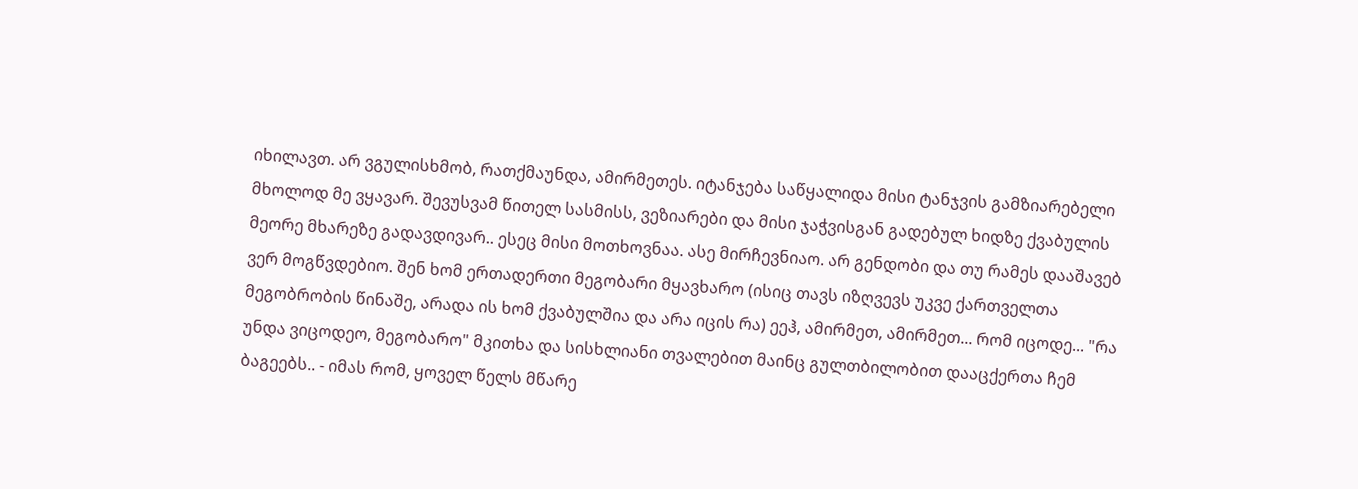იხილავთ. არ ვგულისხმობ, რათქმაუნდა, ამირმეთეს. იტანჯება საწყალიდა მისი ტანჯვის გამზიარებელი მხოლოდ მე ვყავარ. შევუსვამ წითელ სასმისს, ვეზიარები და მისი ჯაჭვისგან გადებულ ხიდზე ქვაბულის მეორე მხარეზე გადავდივარ.. ესეც მისი მოთხოვნაა. ასე მირჩევნიაო. არ გენდობი და თუ რამეს დააშავებ ვერ მოგწვდებიო. შენ ხომ ერთადერთი მეგობარი მყავხარო (ისიც თავს იზღვევს უკვე ქართველთა მეგობრობის წინაშე, არადა ის ხომ ქვაბულშია და არა იცის რა) ეეჰ, ამირმეთ, ამირმეთ... რომ იცოდე... "რა უნდა ვიცოდეო, მეგობარო" მკითხა და სისხლიანი თვალებით მაინც გულთბილობით დააცქერთა ჩემ ბაგეებს.. - იმას რომ, ყოველ წელს მწარე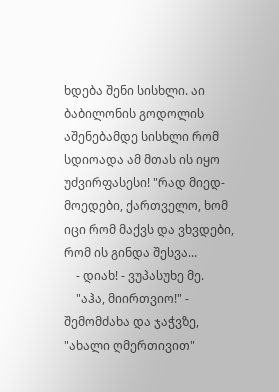ხდება შენი სისხლი. აი ბაბილონის გოდოლის აშენებამდე სისხლი რომ სდიოადა ამ მთას ის იყო უძვირფასესი! "რად მიედ-მოედები, ქართველო, ხომ იცი რომ მაქვს და ვხვდები, რომ ის გინდა შესვა...
    - დიახ! - ვუპასუხე მე.
    "აჰა, მიირთვიო!" - შემომძახა და ჯაჭვზე, "ახალი ღმერთივით"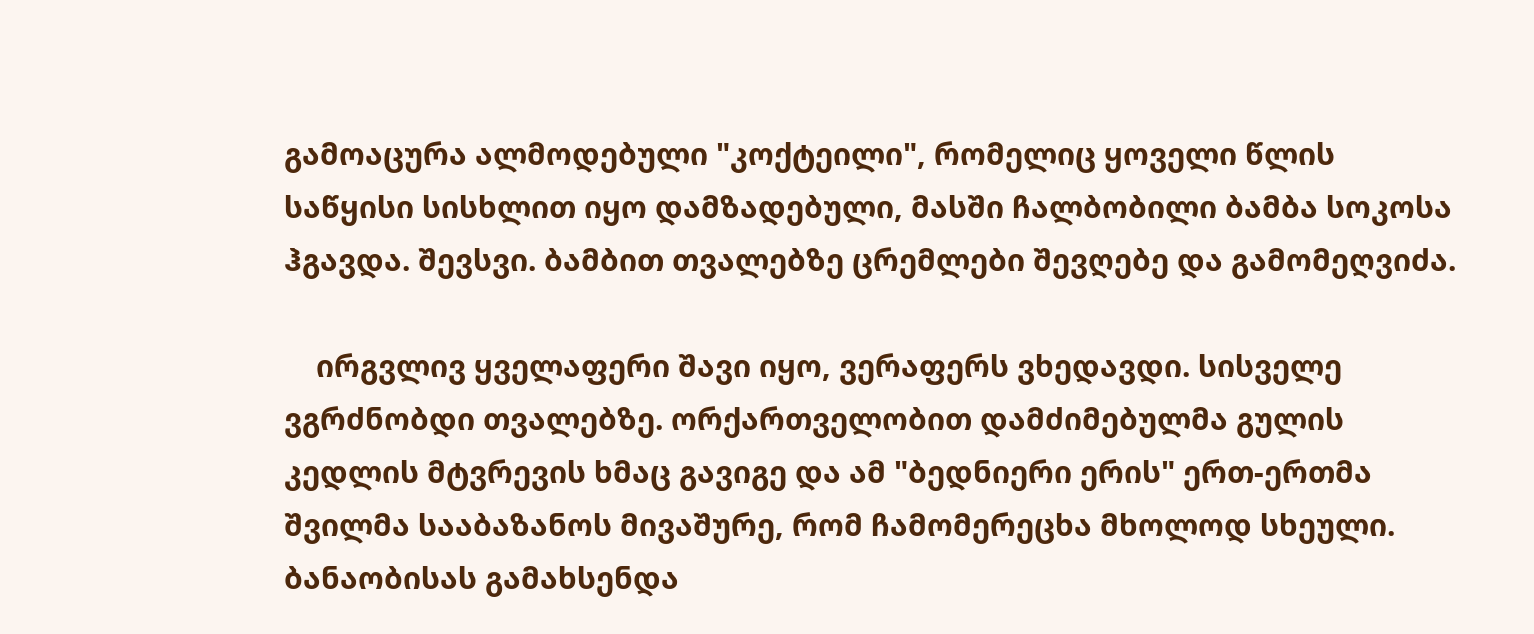გამოაცურა ალმოდებული "კოქტეილი", რომელიც ყოველი წლის საწყისი სისხლით იყო დამზადებული, მასში ჩალბობილი ბამბა სოკოსა ჰგავდა. შევსვი. ბამბით თვალებზე ცრემლები შევღებე და გამომეღვიძა.

    ირგვლივ ყველაფერი შავი იყო, ვერაფერს ვხედავდი. სისველე ვგრძნობდი თვალებზე. ორქართველობით დამძიმებულმა გულის კედლის მტვრევის ხმაც გავიგე და ამ "ბედნიერი ერის" ერთ-ერთმა შვილმა სააბაზანოს მივაშურე, რომ ჩამომერეცხა მხოლოდ სხეული. ბანაობისას გამახსენდა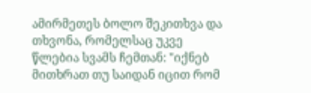ამირმეთეს ბოლო შეკითხვა და თხვონა, რომელსაც უკვე წლებია სვამს ჩემთან: "იქნებ მითხრათ თუ საიდან იცით რომ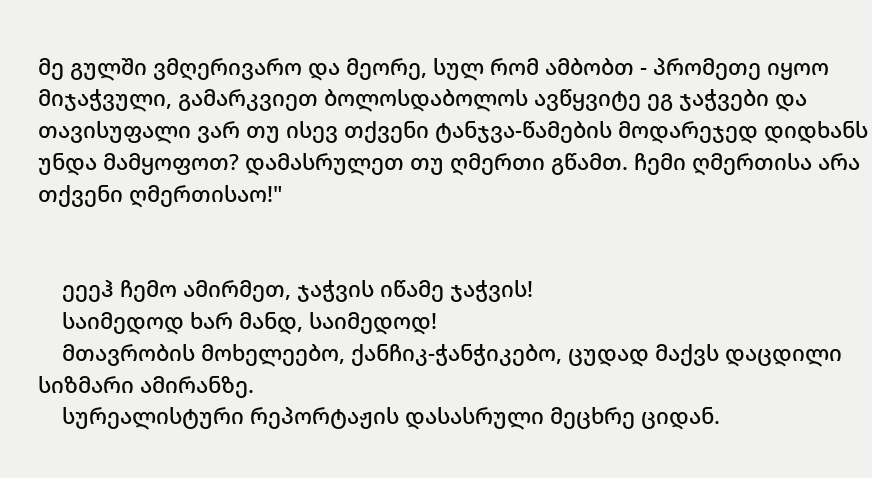მე გულში ვმღერივარო და მეორე, სულ რომ ამბობთ - პრომეთე იყოო მიჯაჭვული, გამარკვიეთ ბოლოსდაბოლოს ავწყვიტე ეგ ჯაჭვები და თავისუფალი ვარ თუ ისევ თქვენი ტანჯვა-წამების მოდარეჯედ დიდხანს უნდა მამყოფოთ? დამასრულეთ თუ ღმერთი გწამთ. ჩემი ღმერთისა არა თქვენი ღმერთისაო!"


    ეეეჰ ჩემო ამირმეთ, ჯაჭვის იწამე ჯაჭვის!
    საიმედოდ ხარ მანდ, საიმედოდ!
    მთავრობის მოხელეებო, ქანჩიკ-ჭანჭიკებო, ცუდად მაქვს დაცდილი სიზმარი ამირანზე.
    სურეალისტური რეპორტაჟის დასასრული მეცხრე ციდან.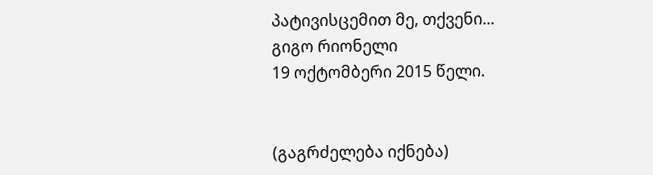პატივისცემით მე, თქვენი...
გიგო რიონელი
19 ოქტომბერი 2015 წელი.


(გაგრძელება იქნება)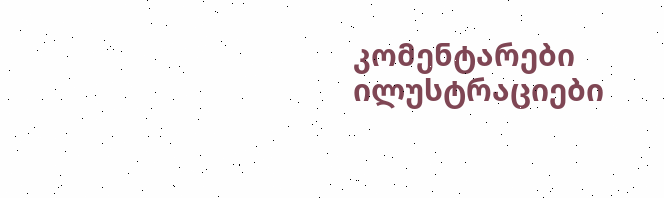კომენტარები ილუსტრაციები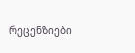რეცენზიები